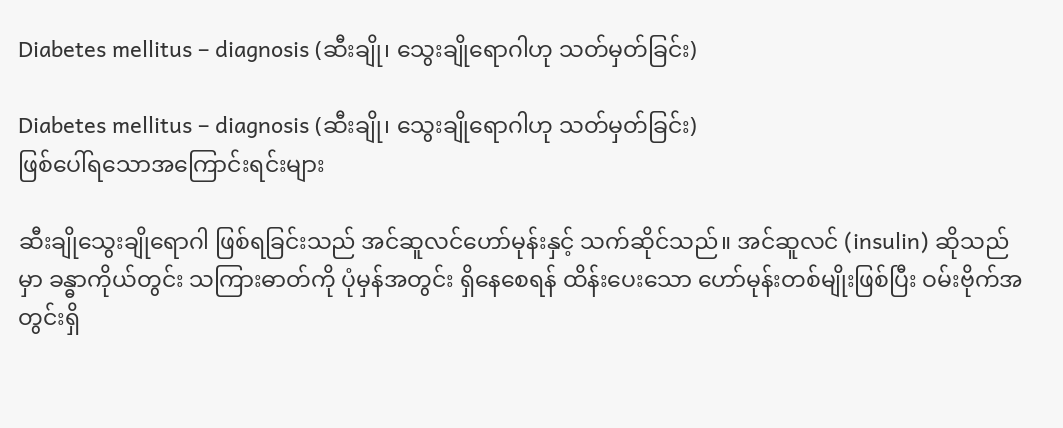Diabetes mellitus – diagnosis (ဆီးချို၊ သွေးချိုရောဂါဟု သတ်မှတ်ခြင်း)

Diabetes mellitus – diagnosis (ဆီးချို၊ သွေးချိုရောဂါဟု သတ်မှတ်ခြင်း)
ဖြစ်ပေါ်ရသောအကြောင်းရင်းများ

ဆီးချိုသွေးချိုရောဂါ ဖြစ်ရခြင်းသည် အင်ဆူလင်ဟော်မုန်းနှင့် သက်ဆိုင်သည်။ အင်ဆူလင် (insulin) ဆိုသည်မှာ ခန္ဓာကိုယ်တွင်း သကြားဓာတ်ကို ပုံမှန်အတွင်း ရှိနေစေရန် ထိန်းပေးသော ဟော်မုန်းတစ်မျိုးဖြစ်ပြီး ဝမ်းဗိုက်အတွင်းရှိ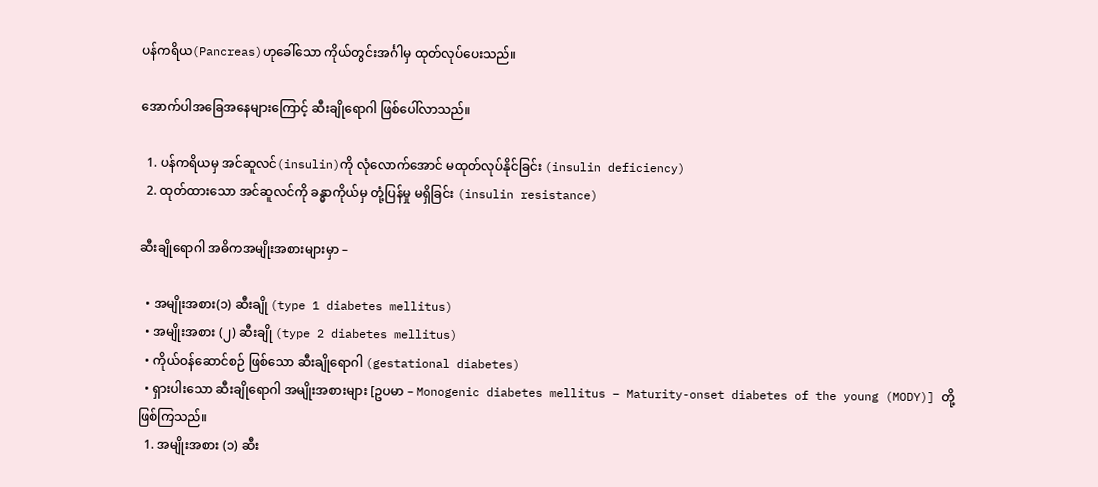ပန်ကရိယ(Pancreas)ဟုခေါ်သော ကိုယ်တွင်းအင်္ဂါမှ ထုတ်လုပ်ပေးသည်။

အောက်ပါအခြေအနေများကြောင့် ဆီးချိုရောဂါ ဖြစ်ပေါ်လာသည်။

  1. ပန်ကရိယမှ အင်ဆူလင်(insulin)ကို လုံလောက်အောင် မထုတ်လုပ်နိုင်ခြင်း (insulin deficiency)
  2. ထုတ်ထားသော အင်ဆူလင်ကို ခန္ဓာကိုယ်မှ တုံ့ပြန်မှု မရှိခြင်း (insulin resistance)

ဆီးချိုရောဂါ အဓိကအမျိုးအစားများမှာ –

  • အမျိုးအစား(၁) ဆီးချို (type 1 diabetes mellitus)
  • အမျိုးအစား (၂) ဆီးချို (type 2 diabetes mellitus)
  • ကိုယ်ဝန်ဆောင်စဉ် ဖြစ်သော ဆီးချိုရောဂါ (gestational diabetes)
  • ရှားပါးသော ဆီးချိုရောဂါ အမျိုးအစားများ [ဥပမာ – Monogenic diabetes mellitus – Maturity-onset diabetes of the young (MODY)] တို့ဖြစ်ကြသည်။
  1. အမျိုးအစား (၁) ဆီး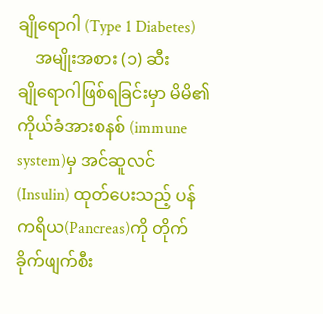ချိုရောဂါ (Type 1 Diabetes)
    အမျိုးအစား (၁) ဆီးချို‌ရောဂါဖြစ်ရခြင်းမှာ မိမိ၏ကိုယ်ခံအားစနစ် (immune system)မှ အင်ဆူလင် (Insulin) ထုတ်ပေးသည့် ပန်ကရိယ(Pancreas)ကို တိုက်ခိုက်ဖျက်စီး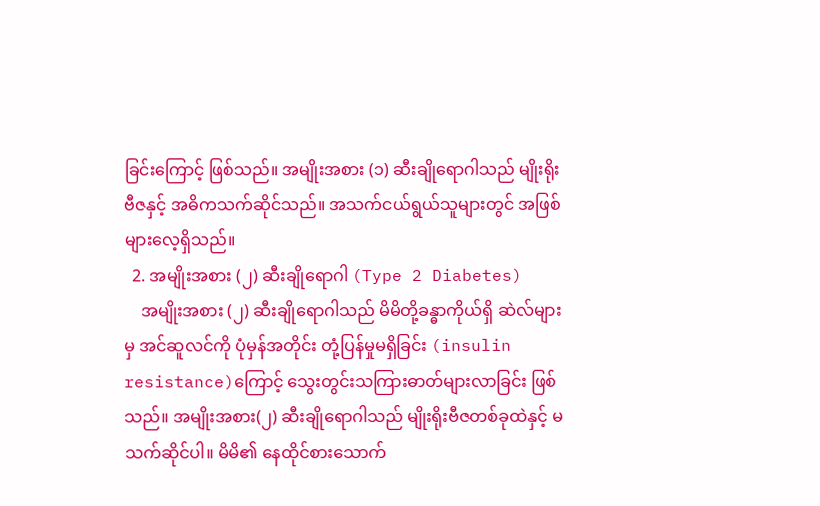ခြင်း‌ကြောင့် ဖြစ်သည်။ အမျိုးအစား (၁) ဆီးချိုရောဂါသည် မျိုးရိုးဗီဇနှင့် အဓိကသက်ဆိုင်သည်။ အသက်ငယ်ရွယ်သူများတွင် အဖြစ်များလေ့ရှိသည်။
  2. အမျိုးအစား (၂) ဆီးချိုရောဂါ (Type 2 Diabetes)
    အမျိုးအစား (၂) ဆီးချိုရောဂါသည် မိမိတို့ခန္ဓာကိုယ်ရှိ ဆဲလ်များမှ အင်ဆူလင်ကို ပုံမှန်အတိုင်း တုံ့ပြန်မှုမရှိခြင်း (insulin resistance)ကြောင့် သွေးတွင်းသကြားဓာတ်များလာခြင်း ဖြစ်သည်။ အမျိုးအစား(၂) ဆီးချိုရောဂါသည် မျိုးရိုးဗီဇတစ်ခုထဲနှင့် မသက်ဆိုင်ပါ။ မိမိ၏ နေထိုင်စားသောက်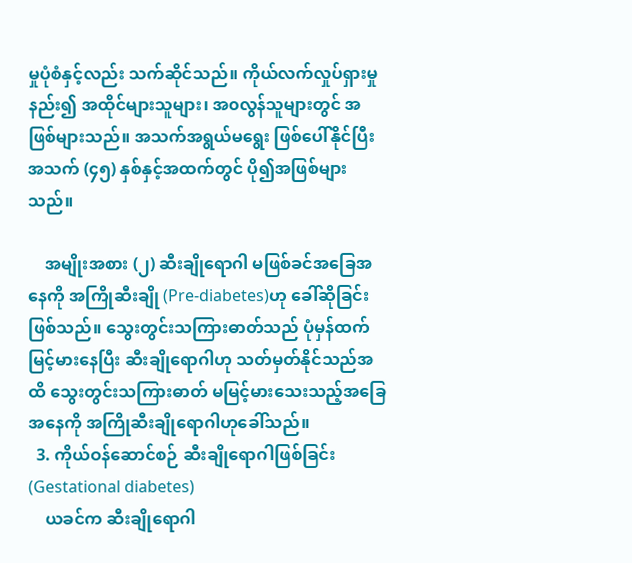မှုပုံစံနှင့်လည်း သက်ဆိုင်သည်။ ကိုယ်လက်လှုပ်ရှားမှု နည်း၍ အထိုင်များသူများ၊ အ၀လွန်သူများတွင် အဖြစ်များသည်။ အသက်အရွယ်မရွေး ဖြစ်ပေါ်နိုင်ပြီး အသက် (၄၅) နှစ်နှင့်အထက်တွင် ပို၍အဖြစ်များသည်။

    အမျိုးအစား (၂) ဆီးချိုရောဂါ မဖြစ်ခင်အခြေအနေကို အကြိုဆီးချို (Pre-diabetes)ဟု ခေါ်ဆိုခြင်းဖြစ်သည်။ သွေးတွင်းသကြားဓာတ်သည် ပုံမှန်ထက်မြင့်မားနေပြီး ဆီးချိုရောဂါဟု သတ်မှတ်နိုင်သည်အထိ သွေးတွင်းသကြားဓာတ် မမြင့်မား‌သေးသည့်အခြေအနေကို အကြိုဆီးချို‌ရောဂါဟုခေါ်သည်။
  3. ကိုယ်ဝန်ဆောင်စဉ် ဆီးချိုရောဂါဖြစ်ခြင်း (Gestational diabetes)
    ယခင်က ဆီးချိုရောဂါ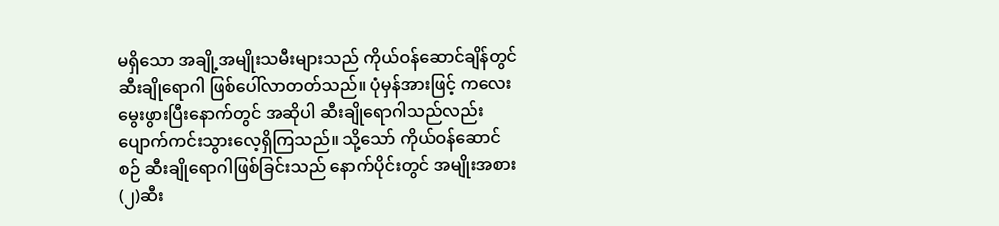မရှိသော အချို့အမျိုးသမီးများသည် ကိုယ်ဝန်ဆောင်ချိန်တွင် ဆီးချိုရောဂါ ဖြစ်ပေါ်လာတတ်သည်။ ပုံမှန်အားဖြင့် ကလေးမွေးဖွားပြီးနောက်တွင် အဆိုပါ ဆီးချိုရောဂါသည်လည်း ပျောက်ကင်းသွားလေ့ရှိကြသည်။ သို့သော် ကိုယ်ဝန်ဆောင်စဉ် ဆီးချိုရောဂါဖြစ်ခြင်းသည် နောက်ပိုင်းတွင် အမျိုးအစား (၂)ဆီး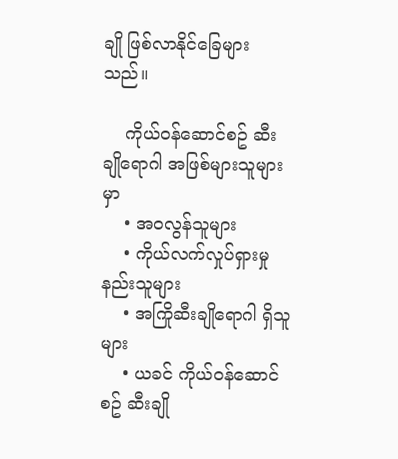ချို ဖြစ်လာနိုင်ခြေများသည်။

    ကိုယ်၀န်ဆောင်စဥ် ဆီးချိုရောဂါ အဖြစ်များသူများမှာ
    • အ၀လွန်သူများ
    • ကိုယ်လက်လှုပ်ရှားမှု နည်းသူများ
    • အကြိုဆီးချိုရောဂါ ရှိသူများ
    • ယခင် ကိုယ်၀န်ဆောင်စဥ် ဆီးချို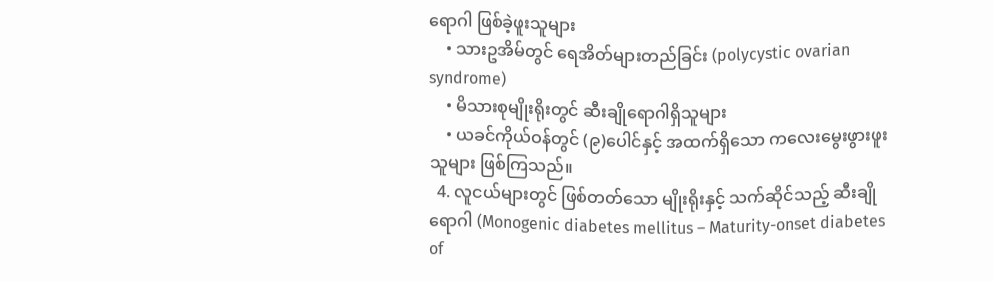ရောဂါ ဖြစ်ခဲ့ဖူးသူများ
    • သားဥအိမ်တွင် ရေအိတ်များတည်ခြင်း (polycystic ovarian syndrome)
    • မိသားစုမျိုးရိုးတွင် ဆီးချိုရောဂါရှိသူများ
    • ယခင်ကိုယ်ဝန်တွင် (၉)ပေါင်နှင့် အထက်ရှိသော ကလေးမွေးဖွားဖူးသူများ ဖြစ်ကြသည်။
  4. လူငယ်များတွင် ဖြစ်တတ်သော မျိုးရိုးနှင့် သက်ဆိုင်သည့် ဆီးချိုရောဂါ (Monogenic diabetes mellitus – Maturity-onset diabetes of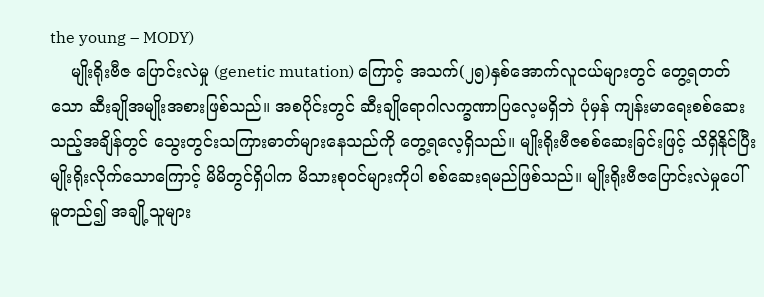the young – MODY)
    မျိုးရိုးဗီဇ ပြောင်းလဲမှု (genetic mutation) ကြောင့် အသက်(၂၅)နှစ်အောက်လူငယ်များတွင် တွေ့ရတတ်သော ဆီးချိုအမျိုးအစားဖြစ်သည်။ အစပိုင်းတွင် ဆီးချိုရောဂါလက္ခဏာပြလေ့မရှိဘဲ ပုံမှန် ကျန်းမာရေးစစ်ဆေးသည့်အချိန်တွင် သွေးတွင်းသကြားဓာတ်များနေသည်ကို တွေ့ရလေ့ရှိသည်။ မျိုးရိုးဗီဇစစ်ဆေးခြင်းဖြင့် သိရှိနိုင်ပြီး မျိုးရိုးလိုက်သောကြောင့် မိမိတွင်ရှိပါက မိသားစုဝင်များကိုပါ စစ်ဆေးရမည်ဖြစ်သည်။ မျိုးရိုးဗီဇပြောင်းလဲမှုပေါ် မူတည်၍ အချို့သူများ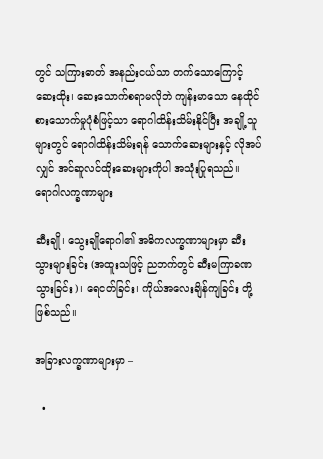တွင် သကြားဓာတ် အနည်းငယ်သာ တက်သောကြောင့် ဆေးထိုး၊ ဆေးသောက်စရာမလိုဘဲ ကျန်းမာသော နေထိုင်စားသောက်မှုပုံစံဖြင့်သာ ရောဂါထိန်းသိမ်းနိုင်ပြီး အချို့သူများတွင် ရောဂါထိန်းသိမ်းရန် သောက်ဆေးများနှင့် လိုအပ်လျှင် အင်ဆူလင်ထိုးဆေးများကိုပါ အသုံးပြုရသည်။
ရောဂါလက္ခဏာများ

ဆီးချို၊ သွေးချိုရောဂါ၏ အဓိကလက္ခဏာများမှာ ဆီးသွားများခြင်း (အထူးသဖြင့် ညဘက်တွင် ဆီးမကြာခဏသွားခြင်း)၊ ရေငတ်ခြင်း၊ ကိုယ်အလေးချိန်ကျခြင်း တို့ဖြစ်သည်။

အခြားလက္ခဏာများမှာ –

  •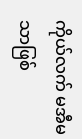ကိုယ်လက် မအီမသာဖြစ်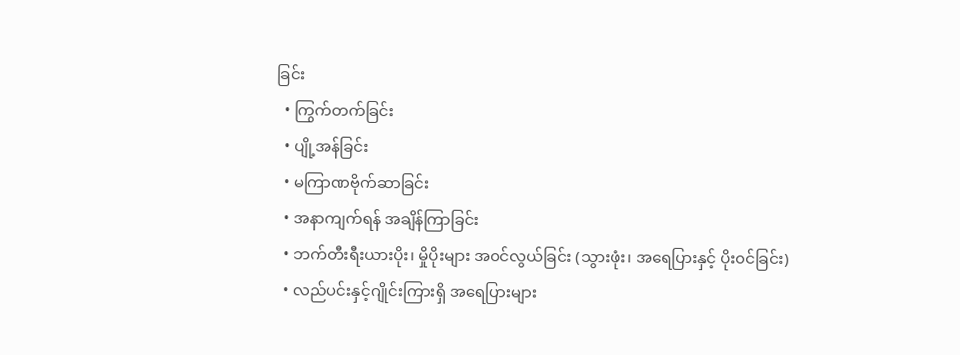ခြင်း
  • ကြွက်တက်ခြင်း
  • ပျို့အန်ခြင်း
  • မကြာဏဗိုက်ဆာခြင်း
  • အနာကျက်ရန် အချိန်ကြာခြင်း
  • ဘက်တီးရီးယားပိုး၊ မှိုပိုးများ အ၀င်လွယ်ခြင်း (သွားဖုံး၊ အရေပြားနှင့် ပိုး၀င်ခြင်း)
  • လည်ပင်းနှင့်ဂျိုင်းကြားရှိ အရေပြားများ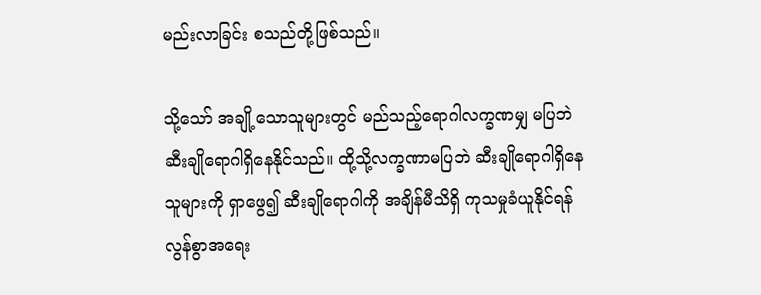မည်းလာခြင်း စသည်တို့ဖြစ်သည်။

သို့သော် အချို့သောသူများတွင် မည်သည့်ရောဂါလက္ခဏမျှ မပြဘဲ ဆီးချိုရောဂါရှိနေနိုင်သည်။ ထို့သို့လက္ခဏာမပြဘဲ ဆီးချိုရောဂါရှိနေသူများကို ရှာဖွေ၍ ဆီးချို‌ရောဂါကို အချိန်မီသိရှိ ကုသမှုခံယူနိုင်ရန် လွန်စွာအရေး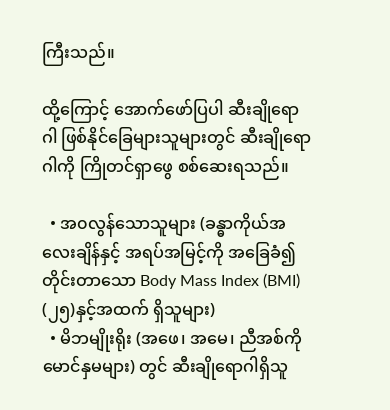ကြီးသည်။

ထို့ကြောင့် အောက်ဖော်ပြပါ ဆီးချိုရောဂါ ဖြစ်နိုင်ခြေများသူများတွင် ဆီးချိုရောဂါကို ကြိုတင်ရှာဖွေ စစ်ဆေးရသည်။

  • အ၀လွန်သောသူများ (ခန္ဓာကိုယ်အလေးချိန်နှင့် အရပ်အမြင့်ကို အခြေခံ၍ တိုင်းတာသော Body Mass Index (BMI) (၂၅)နှင့်အထက် ရှိသူများ)
  • မိဘမျိုးရိုး (အဖေ၊ အမေ၊ ညီအစ်ကိုမောင်နှမများ) တွင် ဆီးချိုရောဂါရှိသူ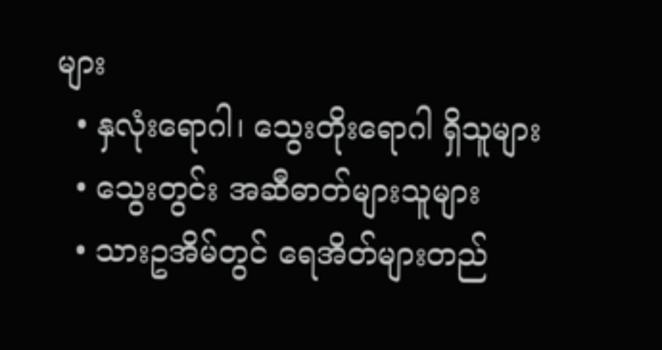များ
  • နှလုံးရောဂါ၊ သွေးတိုးရောဂါ ရှိသူများ
  • သွေးတွင်း အဆီဓာတ်များသူများ
  • သားဥအိမ်တွင် ရေအိတ်များတည်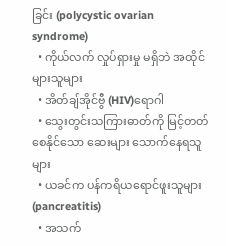ခြင်း (polycystic ovarian syndrome)
  • ကိုယ်လက် လှုပ်ရှားမှု မရှိဘဲ အထိုင်များသူများ
  • အိတ်ချ်အိုင်ဗွီ (HIV)ရောဂါ
  • သွေးတွင်းသကြားဓာတ်ကို မြင့်တတ်စေနိုင်သော ဆေးများ သောက်နေရသူများ
  • ယခင်က ပန်ကရိယရောင်ဖူးသူများ (pancreatitis)
  • အသက်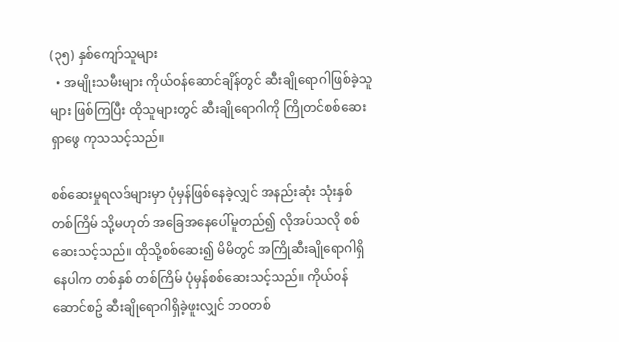(၃၅) နှစ်ကျော်သူများ
  • အမျိုးသမီးများ ကိုယ်ဝန်ဆောင်ချိန်တွင် ဆီးချိုရောဂါဖြစ်ခဲ့သူများ ဖြစ်ကြပြီး ထိုသူများတွင် ဆီးချိုရောဂါကို ကြိုတင်စစ်ဆေးရှာဖွေ ကုသသင့်သည်။

စစ်ဆေးမှုရလဒ်များမှာ ပုံမှန်ဖြစ်နေခဲ့လျှင် အနည်းဆုံး သုံးနှစ် တစ်ကြိမ် သို့မဟုတ် အ‌ခြေအနေပေါ်မူတည်၍ လိုအပ်သလို စစ်ဆေးသင့်သည်။ ထိုသို့စစ်ဆေး၍ မိမိတွင် အကြိုဆီးချိုရောဂါရှိနေပါက တစ်နှစ် တစ်ကြိမ် ပုံမှန်စစ်ဆေးသင့်သည်။ ကိုယ်၀န်ဆောင်စဥ် ဆီးချိုရောဂါရှိခဲ့ဖူးလျှင် ဘ၀တစ်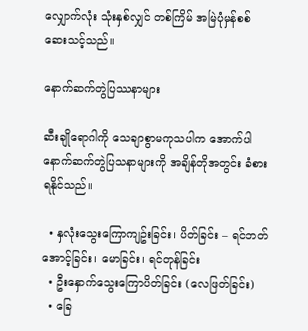လျှောက်လုံး သုံးနှစ်လျှင် တစ်ကြိမ် အမြဲပုံမှန်စစ်ဆေးသင့်သည်။

နောက်ဆက်တွဲပြဿနာများ

ဆီးချိုရောဂါကို သေချာစွာမကုသပါက အောက်ပါ နောက်ဆက်တွဲပြသနာများကို အချိန်တိုအတွင်း ခံစားရနိုင်သည်။

  • နှလုံးသွေးကြောကျဥ်းခြင်း၊ ပိတ်ခြင်း – ရင်ဘတ်အောင့်ခြင်း၊ မောခြင်း၊ ရင်တုန်ခြင်း
  • ဦးနှောက်သွေးကြောပိတ်ခြင်း (လေဖြတ်ခြင်း)
  • ခြေ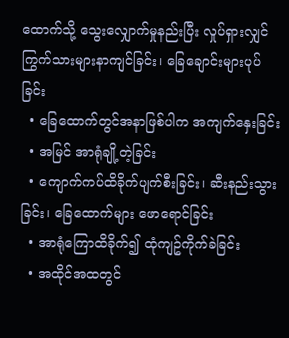ထောက်သို့ သွေးလျှောက်မှုနည်းပြီး လှုပ်ရှားလျှင် ကြွက်သားများနာကျင်ခြင်း၊ ခြေချောင်းများပုပ်ခြင်း
  • ခြေထောက်တွင်အနာဖြစ်ပါက အကျက်နှေးခြင်း
  • အမြင် အာရုံချို့တဲ့ခြင်း
  • ကျောက်ကပ်ထိခိုက်ပျက်စီးခြင်း၊ ဆီးနည်းသွားခြင်း၊ ခြေထောက်များ ဖောရောင်ခြင်း
  • အာရုံကြောထိခိုက်၍ ထုံကျဥ်ကိုက်ခဲခြင်း
  • အထိုင်အထတွင်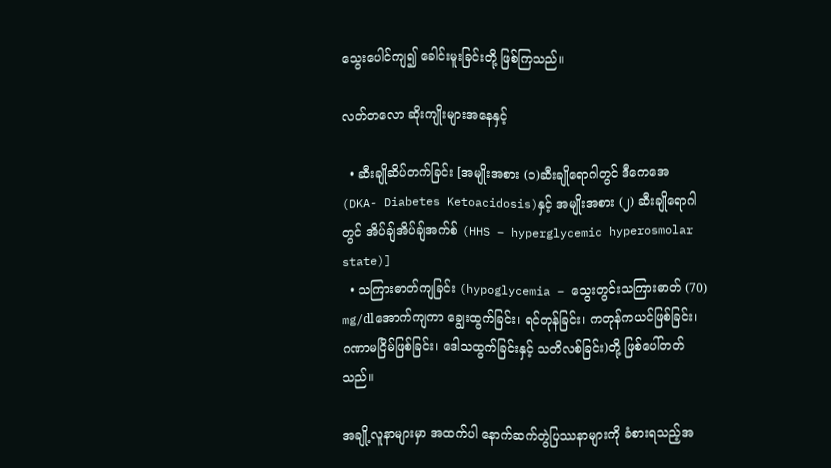သွေးပေါင်ကျ၍ ခေါင်းမူးခြင်းတို့ ဖြစ်ကြသည်။

လတ်တလော ဆိုးကျိုးများအနေနှင့်

  • ဆီးချိုဆိပ်တက်ခြင်း [အမျိုးအစား (၁)ဆီးချိုရောဂါတွင် ဒီကေအေ (DKA- Diabetes Ketoacidosis)နှင့် အမျိုးအစား (၂) ဆီးချို‌ရောဂါတွင် အိပ်ချ်အိပ်ချ်အက်စ် (HHS – hyperglycemic hyperosmolar state)]
  • သကြားဓာတ်ကျခြင်း (hypoglycemia – သွေးတွင်းသကြားဓာတ် (70) mg/dlအောက်ကျကာ ချွေးထွက်ခြင်း၊ ရင်တုန်ခြင်း၊ ကတုန်ကယင်ဖြစ်ခြင်း၊ ဂဏာမငြိမ်ဖြစ်ခြင်း၊ ဒေါသထွက်ခြင်းနှင့် သတိလစ်ခြင်း)တို့ ဖြစ်ပေါ်တတ်သည်။

အချို့လူနာများမှာ အထက်ပါ နောက်ဆက်တွဲပြဿနာများကို ခံစားရသည့်အ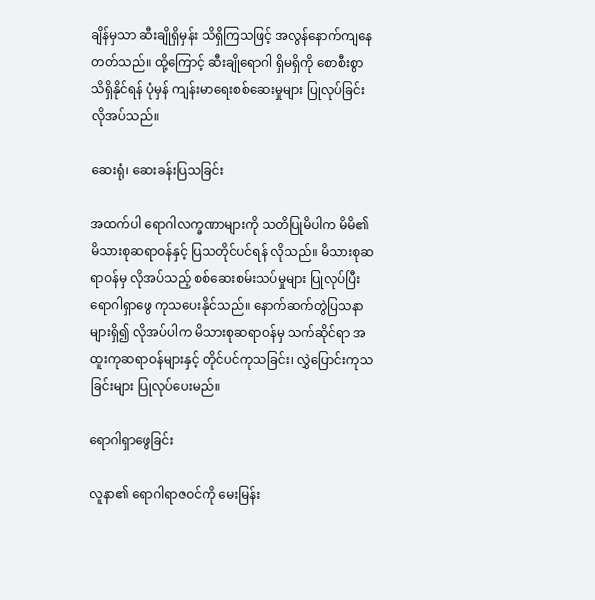ချိန်မှသာ ဆီးချိုရှိမှန်း သိရှိကြသဖြင့် အလွန်နောက်ကျနေတတ်သည်။ ထို့ကြောင့် ဆီးချိုရောဂါ ရှိမရှိကို စောစီးစွာသိရှိနိုင်ရန် ပုံမှန် ကျန်းမာရေးစစ်ဆေးမှုများ ပြုလုပ်ခြင်းလိုအပ်သည်။

ဆေးရုံ၊ ဆေးခန်းပြသခြင်း

အထက်ပါ ရောဂါလက္ခဏာများကို သတိပြုမိပါက မိမိ၏ မိသားစုဆရာဝန်နှင့် ပြသတိုင်ပင်ရန် လိုသည်။ မိသားစုဆရာဝန်မှ လိုအပ်သည့် စစ်ဆေးစမ်းသပ်မှုများ ပြုလုပ်ပြီး ရောဂါရှာ‌ဖွေ ကုသပေးနိုင်သည်။ နောက်ဆက်တွဲပြသနာများရှိ၍ လိုအပ်ပါက မိသားစုဆရာဝန်မှ သက်ဆိုင်ရာ အထူးကုဆရာဝန်များနှင့် တိုင်ပင်ကုသခြင်း၊ လွှဲပြောင်းကုသခြင်းများ ပြုလုပ်ပေးမည်။

ရောဂါရှာဖွေခြင်း

လူနာ၏ ရောဂါရာဇဝင်ကို မေးမြန်း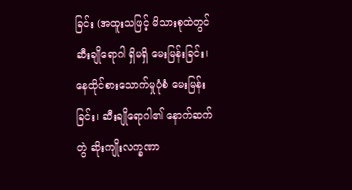ခြင်း (အထူးသဖြင့် မိသားစုထဲတွင် ဆီးချိုရောဂါ ရှိမရှိ မေးမြန်းခြင်း၊ နေထိုင်စားသောက်မှုပုံစံ မေးမြန်းခြင်း၊ ဆီးချိုရောဂါ၏ နောက်ဆက်တွဲ ဆိုးကျိုးလက္ခဏာ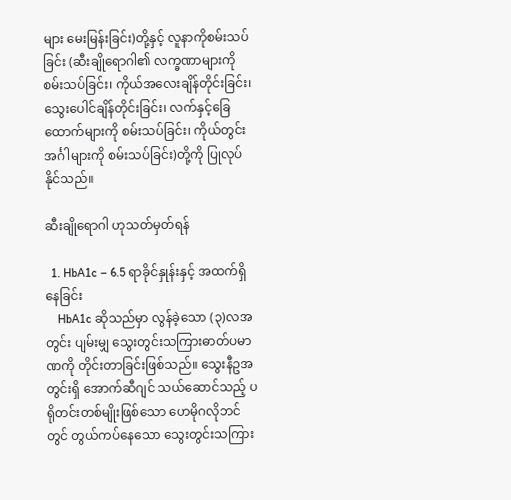များ မေးမြန်းခြင်း)တို့နှင့် လူနာကိုစမ်းသပ်ခြင်း (ဆီးချိုရောဂါ၏ လက္ခဏာများကို စမ်းသပ်ခြင်း၊ ကိုယ်အလေးချိန်တိုင်းခြင်း၊ သွေးပေါင်ချိန်တိုင်းခြင်း၊ လက်နှင့်ခြေထောက်များကို စမ်းသပ်ခြင်း၊ ကိုယ်တွင်းအင်္ဂါများကို စမ်းသပ်ခြင်း)တို့ကို ပြုလုပ်နိုင်သည်။

ဆီးချိုရောဂါ ဟုသတ်မှတ်ရန်

  1. HbA1c – 6.5 ရာခိုင်နှုန်းနှင့် အထက်ရှိနေခြင်း
    HbA1c ဆိုသည်မှာ လွန်ခဲ့သော (၃)လအတွင်း ပျမ်းမျှ သွေးတွင်းသကြားဓာတ်ပမာဏကို တိုင်းတာခြင်းဖြစ်သည်။ သွေးနီဥအတွင်းရှိ အောက်ဆီဂျင် သယ်ဆောင်သည့် ပရိုတင်းတစ်မျိုးဖြစ်သော ဟေမိုဂလိုဘင်တွင် တွယ်ကပ်နေသော သွေးတွင်းသကြား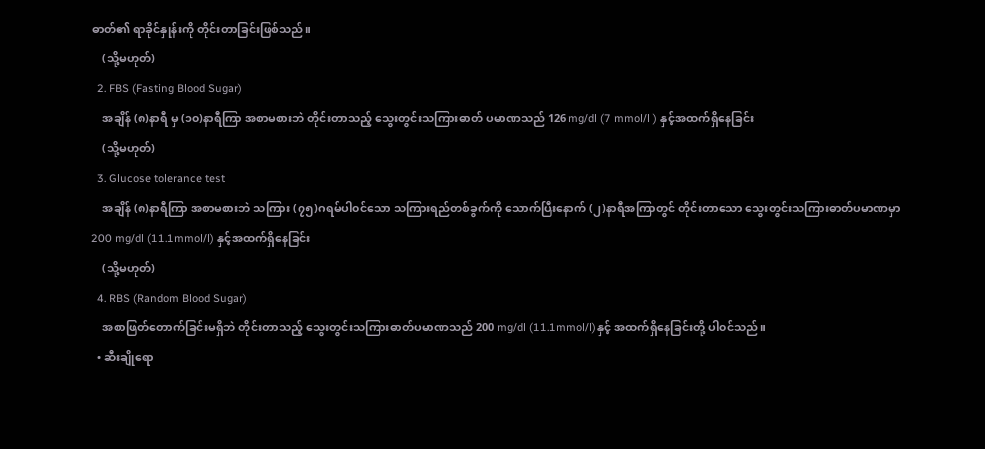ဓာတ်၏ ရာခိုင်နှုန်းကို တိုင်းတာခြင်းဖြစ်သည်။
    (သို့မဟုတ်)
  2. FBS (Fasting Blood Sugar)
    အချိန် (၈)နာရီ မှ (၁၀)နာရီကြာ အစာမစားဘဲ တိုင်းတာသည့် သွေးတွင်းသကြားဓာတ် ပမာဏသည် 126 mg/dl (7 mmol/l ) နှင့်အထက်ရှိနေခြင်း
    (သို့မဟုတ်)
  3. Glucose tolerance test
    အချိန် (၈)နာရီကြာ အစာမစားဘဲ သကြား (၇၅)ဂရမ်ပါ၀င်သော သကြားရည်တစ်ခွက်ကို သောက်ပြီးနောက် (၂)နာရီအကြာတွင် တိုင်းတာသော သွေးတွင်းသကြားဓာတ်ပမာဏမှာ 200 mg/dl (11.1mmol/l) နှင့်အထက်ရှိ‌နေခြင်း
    (သို့မဟုတ်)
  4. RBS (Random Blood Sugar)
    အစာဖြတ်တောက်ခြင်းမရှိဘဲ တိုင်းတာသည့် သွေးတွင်းသကြားဓာတ်ပမာဏသည် 200 mg/dl (11.1mmol/l)နှင့် အထက်ရှိ‌နေခြင်းတို့ ပါ၀င်သည်။
  • ဆီးချိုရော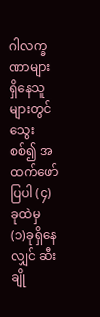ဂါလက္ခဏာများ ရှိနေသူများတွင် သွေးစစ်၍ အထက်ဖော်ပြပါ (၄)ခုထဲမှ (၁)ခုရှိ‌နေလျှင် ဆီးချို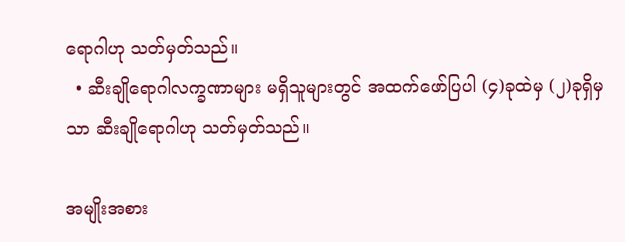ရောဂါဟု သတ်မှတ်သည်။
  • ဆီးချိုရောဂါလက္ခဏာများ မရှိသူများတွင် အထက်ဖော်ပြပါ (၄)ခုထဲမှ (၂)ခုရှိ‌မှသာ ဆီးချိုရောဂါဟု သတ်မှတ်သည်။

အမျိုးအစား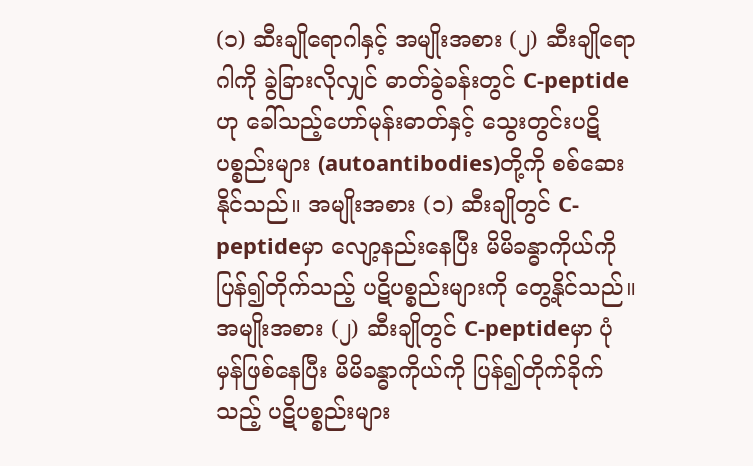(၁) ဆီးချိုရောဂါနှင့် အမျိုးအစား (၂) ဆီးချိုရောဂါကို ခွဲခြားလိုလျှင် ဓာတ်ခွဲခန်းတွင် C-peptideဟု ခေါ်သည့်ဟော်မုန်းဓာတ်နှင့် သွေးတွင်းပဋိပစ္စည်းများ (autoantibodies)တို့ကို စစ်ဆေးနိုင်သည်။ အမျိုးအစား (၁) ဆီးချိုတွင် C-peptideမှာ လျော့နည်းနေပြီး မိမိခန္ဓာကိုယ်ကို ပြန်၍တိုက်သည့် ပဋိပစ္စည်းများကို တွေ့နိုင်သည်။ အမျိုးအစား (၂) ဆီးချိုတွင် C-peptideမှာ ပုံမှန်ဖြစ်နေပြီး မိမိခန္ဓာကိုယ်ကို ပြန်၍တိုက်ခိုက်သည့် ပဋိပစ္စည်းများ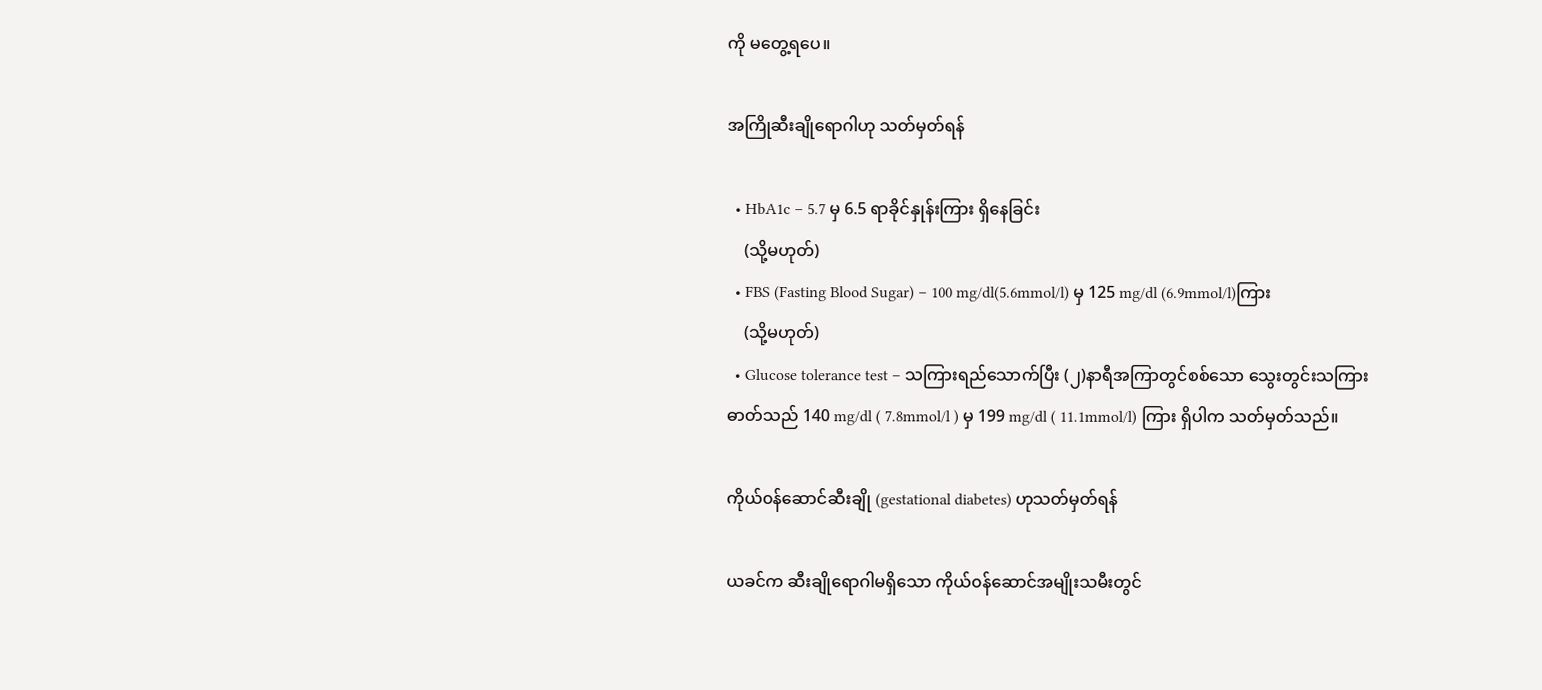ကို မတွေ့ရပေ။

အကြိုဆီးချိုရောဂါဟု သတ်မှတ်ရန်

  • HbA1c – 5.7 မှ 6.5 ရာခိုင်နှုန်းကြား ရှိနေခြင်း
    (သို့မဟုတ်)
  • FBS (Fasting Blood Sugar) – 100 mg/dl(5.6mmol/l) မှ 125 mg/dl (6.9mmol/l)ကြား
    (သို့မဟုတ်)
  • Glucose tolerance test – သကြားရည်သောက်ပြီး (၂)နာရီအကြာတွင်စစ်သော သွေးတွင်းသကြားဓာတ်သည် 140 mg/dl ( 7.8mmol/l ) မှ 199 mg/dl ( 11.1mmol/l) ကြား ရှိပါက သတ်မှတ်သည်။

ကိုယ်၀န်ဆောင်ဆီးချို (gestational diabetes) ဟုသတ်မှတ်ရန်

ယခင်က ဆီးချိုရောဂါမရှိသော ကိုယ်၀န်ဆောင်အမျိုးသမီးတွင်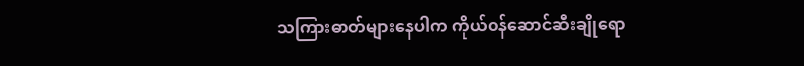သကြားဓာတ်များနေပါက ကိုယ်၀န်ဆောင်ဆီးချိုရော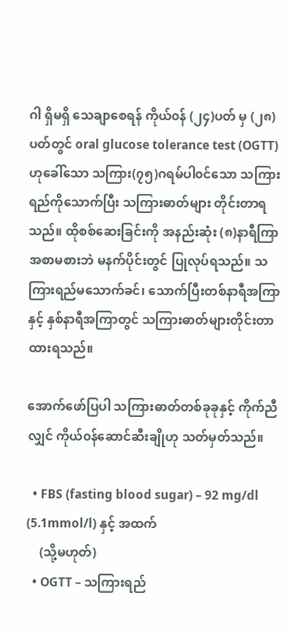ဂါ ရှိမရှိ သေချာစေရန် ကိုယ်၀န် (၂၄)ပတ် မှ (၂၈)ပတ်တွင် oral glucose tolerance test (OGTT) ဟုခေါ်သော သကြား(၇၅)ဂရမ်ပါ၀င်သော သကြားရည်ကိုသောက်ပြီး သကြားဓာတ်များ တိုင်းတာရသည်။ ထိုစစ်ဆေးခြင်းကို အနည်းဆုံး (၈)နာရီကြာ အစာမစားဘဲ မနက်ပိုင်းတွင် ပြုလုပ်ရသည်။ သကြားရည်မသောက်ခင်၊ သောက်ပြီးတစ်နာရီအကြာနှင့် နှစ်နာရီအကြာတွင် သကြားဓာတ်များတိုင်းတာထားရသည်။

အောက်ဖော်ပြပါ သကြားဓာတ်တစ်ခုခုနှင့် ကိုက်ညီလျှင် ကိုယ်၀န်ဆောင်ဆီးချိုဟု သတ်မှတ်သည်။

  • FBS (fasting blood sugar) – 92 mg/dl (5.1mmol/l) နှင့် အထက်
    (သို့မဟုတ်)
  • OGTT – သကြားရည်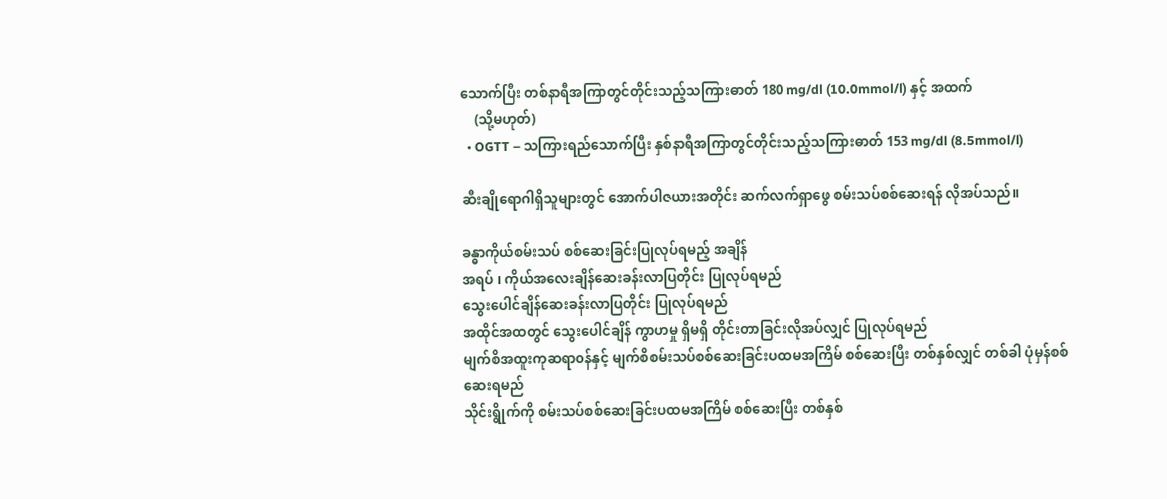သောက်ပြီး တစ်နာရီအကြာတွင်တိုင်းသည့်သကြားဓာတ် 180 mg/dl (10.0mmol/l) နှင့် အထက်
    (သို့မဟုတ်)
  • OGTT – သကြားရည်သောက်ပြီး နှစ်နာရီအကြာတွင်တိုင်းသည့်သကြားဓာတ် 153 mg/dl (8.5mmol/l)

ဆီးချိုရောဂါရှိသူများတွင် အောက်ပါဇယားအတိုင်း ဆက်လက်ရှာဖွေ စမ်းသပ်စစ်ဆေးရန် လိုအပ်သည်။

ခန္ဓာကိုယ်စမ်းသပ် စစ်ဆေးခြင်းပြုလုပ်ရမည့် အချိန်
အရပ် ၊ ကိုယ်အလေးချိန်ဆေးခန်းလာပြတိုင်း ပြုလုပ်ရမည်
သွေးပေါင်ချိန်ဆေးခန်းလာပြတိုင်း ပြုလုပ်ရမည်
အထိုင်အထတွင် သွေးပေါင်ချိန် ကွာဟမှု ရှိမရှိ တိုင်းတာခြင်းလိုအပ်လျှင် ပြုလုပ်ရမည်
မျက်စိအထူးကုဆရာ၀န်နှင့် မျက်စိစမ်းသပ်စစ်ဆေးခြင်းပထမအကြိမ် စစ်ဆေးပြီး တစ်နှစ်လျှင် တစ်ခါ ပုံမှန်စစ်ဆေးရမည်
သိုင်းရွိုက်ကို စမ်းသပ်စစ်ဆေးခြင်းပထမအကြိမ် စစ်ဆေးပြီး တစ်နှစ်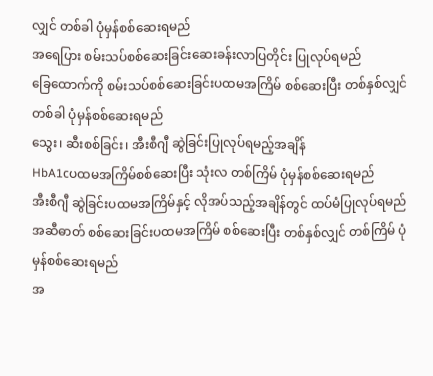လျှင် တစ်ခါ ပုံမှန်စစ်ဆေးရမည်
အရေပြား စမ်းသပ်စစ်ဆေးခြင်းဆေးခန်းလာပြတိုင်း ပြုလုပ်ရမည်
ခြေထောက်ကို စမ်းသပ်စစ်ဆေးခြင်းပထမအကြိမ် စစ်ဆေးပြီး တစ်နှစ်လျှင် တစ်ခါ ပုံမှန်စစ်ဆေးရမည်
သွေး၊ ဆီးစစ်ခြင်း၊ အီးစီဂျီ ဆွဲခြင်းပြုလုပ်ရမည့်အချိန်
HbA1cပထမအကြိမ်စစ်ဆေးပြီး သုံးလ တစ်ကြိမ် ပုံမှန်စစ်ဆေးရမည်
အီးစီဂျီ ဆွဲခြင်းပထမအကြိမ်နှင့် လိုအပ်သည့်အချိန်တွင် ထပ်မံပြုလုပ်ရမည်
အဆီဓာတ် စစ်ဆေးခြင်းပထမအကြိမ် စစ်ဆေးပြီး တစ်နှစ်လျှင် တစ်ကြိမ် ပုံမှန်စစ်ဆေးရမည်
အ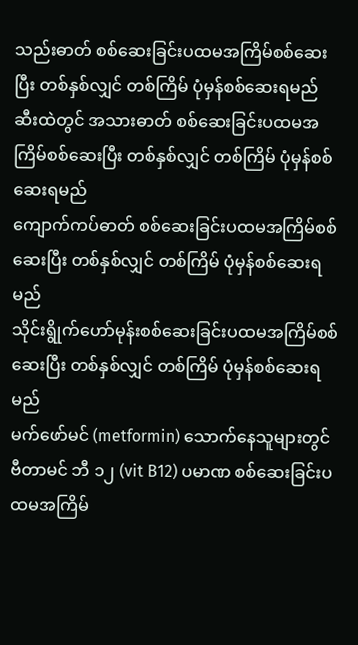သည်းဓာတ် စစ်ဆေးခြင်းပထမအကြိမ်စစ်ဆေးပြီး တစ်နှစ်လျှင် တစ်ကြိမ် ပုံမှန်စစ်ဆေးရမည်
ဆီးထဲတွင် အသားဓာတ် စစ်ဆေးခြင်းပထမအကြိမ်စစ်ဆေးပြီး တစ်နှစ်လျှင် တစ်ကြိမ် ပုံမှန်စစ်ဆေးရမည်
ကျောက်ကပ်ဓာတ် စစ်ဆေးခြင်းပထမအကြိမ်စစ်ဆေးပြီး တစ်နှစ်လျှင် တစ်ကြိမ် ပုံမှန်စစ်ဆေးရမည်
သိုင်းရွိုက်ဟော်မုန်းစစ်ဆေးခြင်းပထမအကြိမ်စစ်ဆေးပြီး တစ်နှစ်လျှင် တစ်ကြိမ် ပုံမှန်စစ်ဆေးရမည်
မက်ဖော်မင် (metformin) သောက်နေသူများတွင် ဗီတာမင် ဘီ ၁၂ (vit B12) ပမာဏ စစ်ဆေးခြင်းပထမအကြိမ်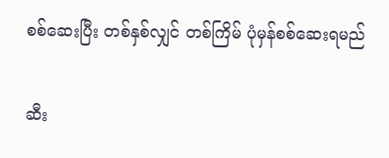စစ်ဆေးပြီး တစ်နှစ်လျှင် တစ်ကြိမ် ပုံမှန်စစ်ဆေးရမည်

ဆီး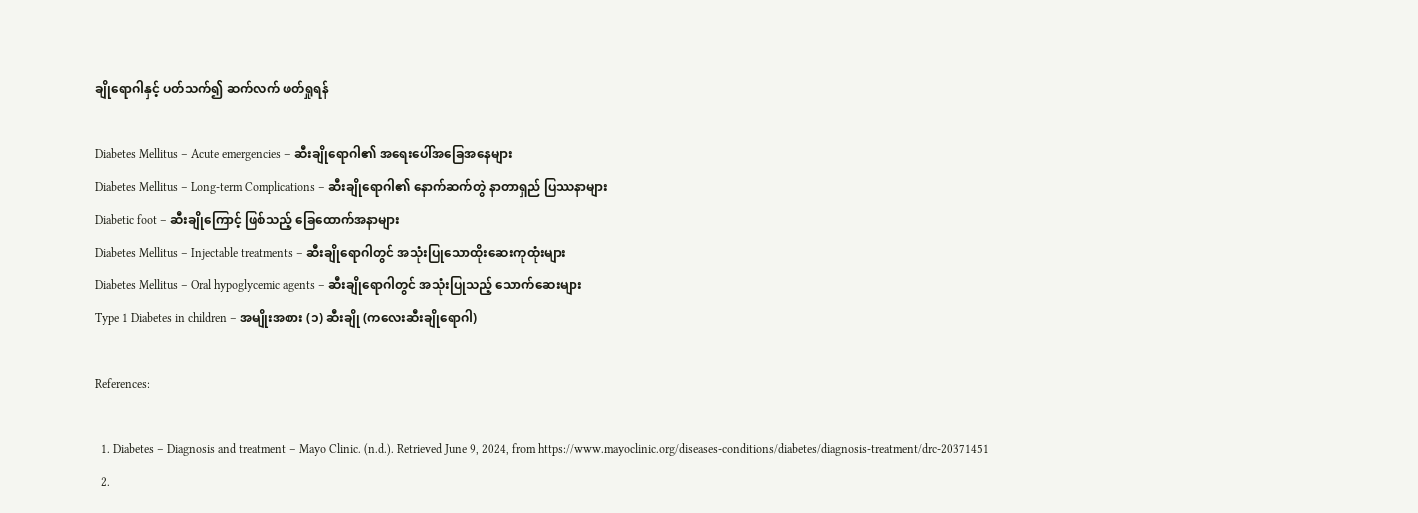ချိုရောဂါနှင့် ပတ်သက်၍ ဆက်လက် ဖတ်ရှုရန်

Diabetes Mellitus – Acute emergencies – ဆီးချိုရောဂါ၏ အရေးပေါ်အခြေအနေများ
Diabetes Mellitus – Long-term Complications – ဆီးချိုရောဂါ၏ နောက်ဆက်တွဲ နာတာရှည် ပြဿနာများ
Diabetic foot – ဆီးချိုကြောင့် ဖြစ်သည့် ခြေထောက်အနာများ
Diabetes Mellitus – Injectable treatments – ဆီးချိုရောဂါတွင် အသုံးပြုသောထိုးဆေးကုထုံးများ
Diabetes Mellitus – Oral hypoglycemic agents – ဆီးချိုရောဂါတွင် အသုံးပြုသည့် သောက်ဆေးများ
Type 1 Diabetes in children – အမျိုးအစား (၁) ဆီးချို (ကလေးဆီးချိုရောဂါ)

References:

  1. Diabetes – Diagnosis and treatment – Mayo Clinic. (n.d.). Retrieved June 9, 2024, from https://www.mayoclinic.org/diseases-conditions/diabetes/diagnosis-treatment/drc-20371451
  2.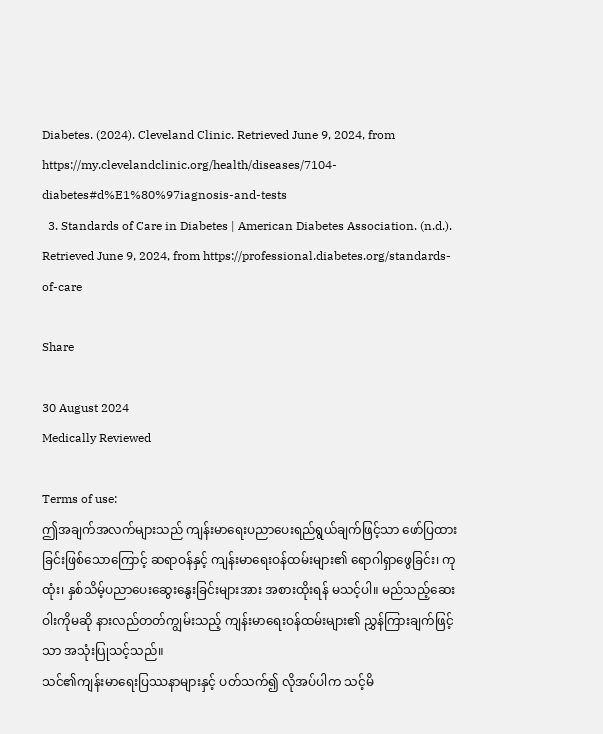Diabetes. (2024). Cleveland Clinic. Retrieved June 9, 2024, from https://my.clevelandclinic.org/health/diseases/7104-diabetes#d%E1%80%97iagnosis-and-tests
  3. Standards of Care in Diabetes | American Diabetes Association. (n.d.). Retrieved June 9, 2024, from https://professional.diabetes.org/standards-of-care

Share

30 August 2024
Medically Reviewed

Terms of use:
ဤအချက်အလက်များသည် ကျန်းမာရေးပညာပေးရည်ရွယ်ချက်ဖြင့်သာ ဖော်ပြထားခြင်းဖြစ်သောကြောင့် ဆရာဝန်နှင့် ကျန်းမာရေးဝန်ထမ်းများ၏ ရောဂါရှာဖွေခြင်း၊ ကုထုံး၊ နှစ်သိမ့်ပညာပေးဆွေးနွေးခြင်းများအား အစားထိုးရန် မသင့်ပါ။ မည်သည့်ဆေးဝါးကိုမဆို နားလည်တတ်ကျွမ်းသည့် ကျန်းမာရေးဝန်ထမ်းများ၏ ညွှန်ကြားချက်ဖြင့်သာ အသုံးပြုသင့်သည်။
သင်၏ကျန်းမာရေးပြဿနာများနှင့် ပတ်သက်၍ လိုအပ်ပါက သင့်မိ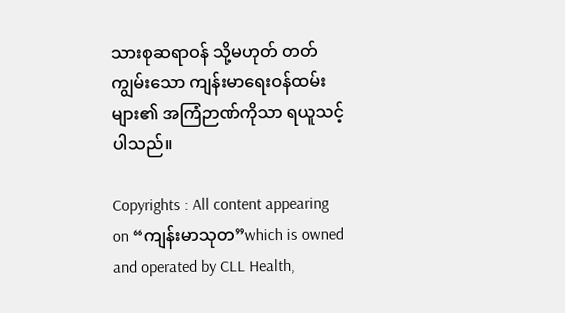သားစုဆရာဝန် သို့မဟုတ် တတ်ကျွမ်းသော ကျန်းမာရေးဝန်ထမ်းများ၏ အကြံဉာဏ်ကိုသာ ရယူသင့်ပါသည်။

Copyrights : All content appearing on “ကျန်းမာသုတ”which is owned and operated by CLL Health,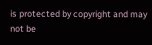is protected by copyright and may not be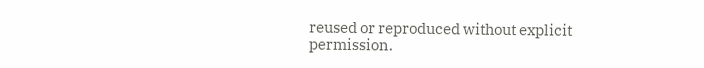reused or reproduced without explicit permission.